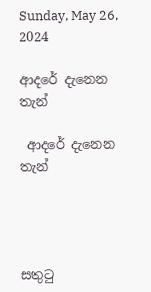Sunday, May 26, 2024

ආදරේ දැනෙන තැන්

 ආදරේ දැනෙන තැන්




සතුටු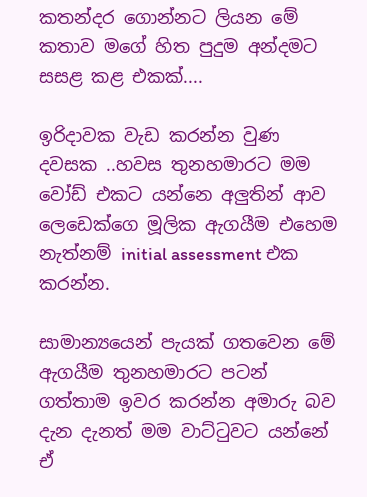කතන්දර ගොන්නට ලියන මේ කතාව මගේ හිත පුදුම අන්දමට සසළ කළ එකක්....

ඉරිදාවක වැඩ කරන්න වුණ දවසක ..හවස තුනහමාරට මම වෝඩ් එකට යන්නෙ අලුතින් ආව ලෙඩෙක්ගෙ මූලික ඇගයීම එහෙම නැත්නම් initial assessment එක කරන්න.

සාමාන්‍යයෙන් පැයක් ගතවෙන මේ ඇගයීම තුනහමාරට පටන් ගත්තාම ඉවර කරන්න අමාරු බව දැන දැනත් මම වාට්ටුවට යන්නේ ඒ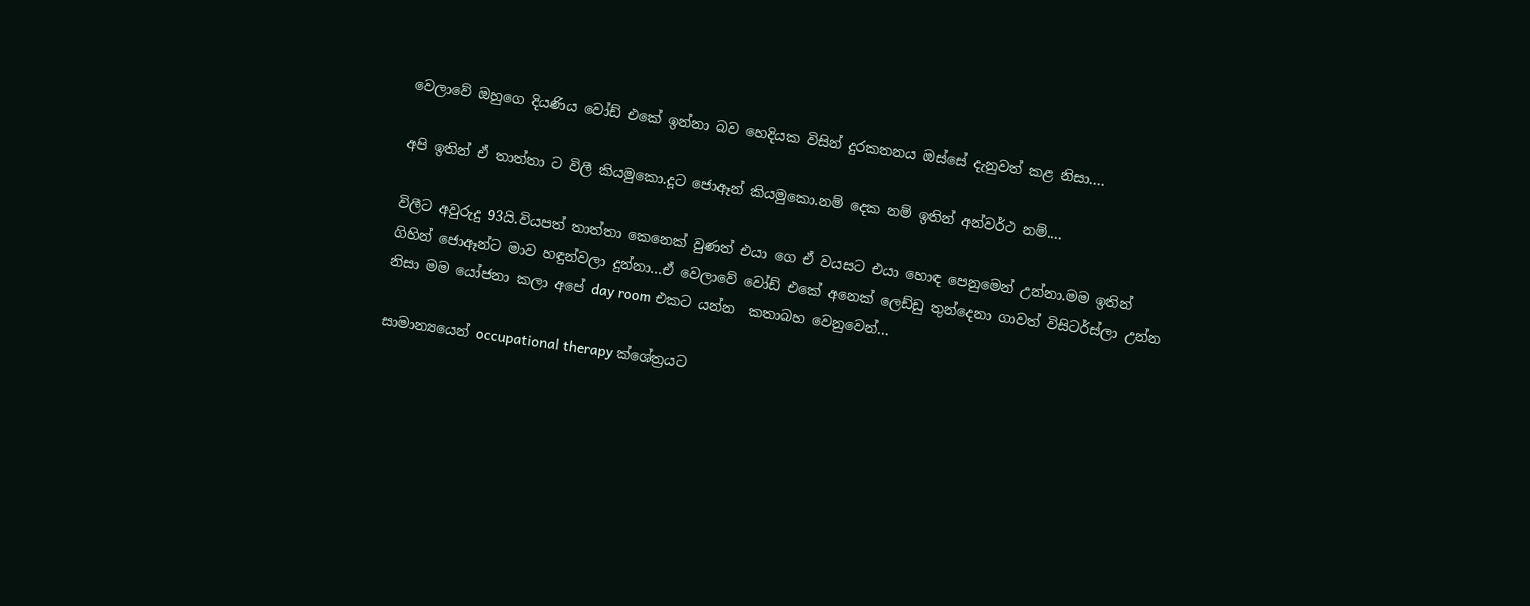වෙලාවේ ඔහුගෙ දියණිය වෝඩ් එකේ ඉන්නා බව හෙදියක විසින් දුරකතනය ඔස්සේ දැනුවත් කළ නිසා....

අපි ඉතින් ඒ තාත්තා ට විලී කියමුකො.දූට ජොඈන් කියමුකො.නම් දෙක නම් ඉතින් අන්වර්ථ නම්....

විලීට අවුරුදු 93යි.වියපත් තාත්තා කෙනෙක් වුණත් එයා ගෙ ඒ වයසට එයා හොඳ පෙනුමෙන් උන්නා.මම ඉතින් ගිහින් ජොඈන්ට මාව හඳුන්වලා දුන්නා...ඒ වෙලාවේ වෝඩ් එකේ අනෙක් ලෙඩ්ඩු තුන්දෙනා ගාවත් විසිටර්ස්ලා උන්න නිසා මම යෝජනා කලා අපේ day room එකට යන්න  කතාබහ වෙනුවෙන්...

සාමාන්‍යයෙන් occupational therapy ක්ශේත්‍රයට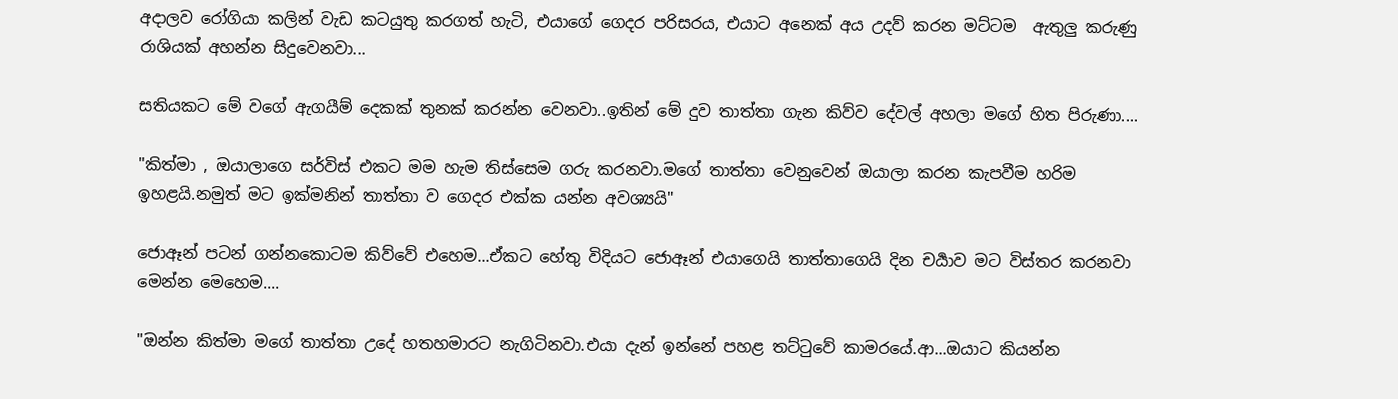අදාලව රෝගියා කලින් වැඩ කටයුතු කරගත් හැටි, එයාගේ ගෙදර පරිසරය, එයාට අනෙක් අය උදව් කරන මට්ටම  ඇතුලු කරුණු රාශියක් අහන්න සිදුවෙනවා...

සතියකට මේ වගේ ඇගයීම් දෙකක් තුනක් කරන්න වෙනවා..ඉතින් මේ දුව තාත්තා ගැන කිව්ව දේවල් අහලා මගේ හිත පිරුණා....

"කිත්මා , ඔයාලාගෙ සර්විස් එකට මම හැම තිස්සෙම ගරු කරනවා.මගේ තාත්තා වෙනුවෙන් ඔයාලා කරන කැපවීම හරිම ඉහළයි.නමුත් මට ඉක්මනින් තාත්තා ව ගෙදර එක්ක යන්න අවශ්‍යයි"

ජොඈන් පටන් ගන්නකොටම කිව්වේ එහෙම...ඒකට හේතු විදියට ජොඈන් එයාගෙයි තාත්තාගෙයි දින චර්‍යාව මට විස්තර කරනවා මෙන්න මෙහෙම....

"ඔන්න කිත්මා මගේ තාත්තා උදේ හතහමාරට නැගිටිනවා.එයා දැන් ඉන්නේ පහළ තට්ටුවේ කාමරයේ.ආ...ඔයාට කියන්න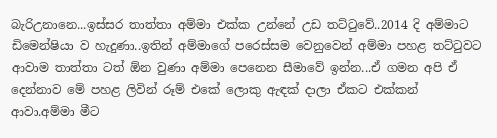බැරිඋනානෙ...ඉස්සර තාත්තා අම්මා එක්ක උන්නේ උඩ තට්ටුවේ..2014 දි අම්මාට ඩිමෙන්ෂියා ව හැදුණා..ඉතින් අම්මාගේ පරෙස්සම වෙනුවෙන් අම්මා පහළ තට්ටුවට ආවාම තාත්තා ටත් ඕන වුණා අම්මා පෙනෙන සීමාවේ ඉන්න...ඒ ගමන අපි ඒ දෙන්නාව මේ පහළ ලිවින් රූම් එකේ ලොකු ඇඳක් දාලා ඒකට එක්කන් ආවා.අම්මා මීට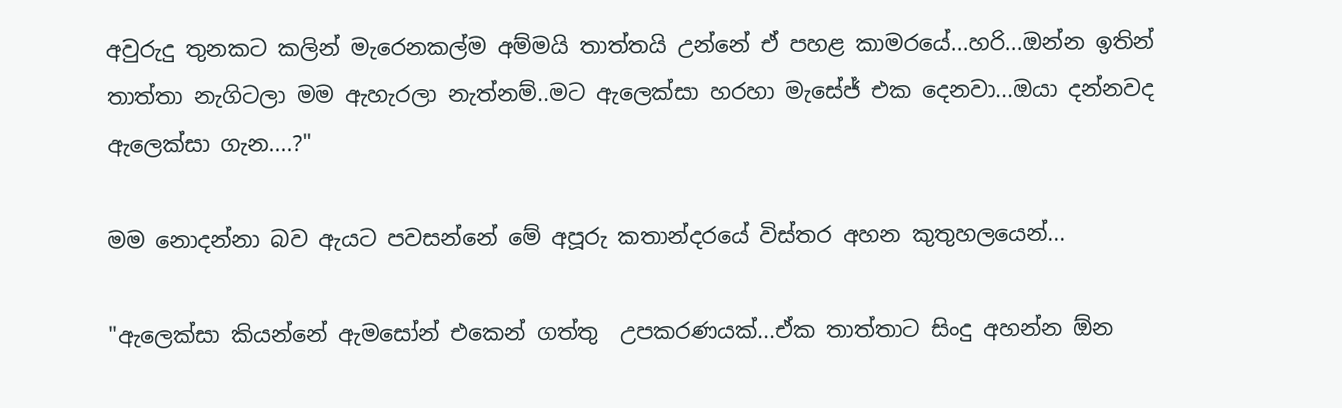අවුරුදු තුනකට කලින් මැරෙනකල්ම අම්මයි තාත්තයි උන්නේ ඒ පහළ කාමරයේ...හරි...ඔන්න ඉතින් තාත්තා නැගිටලා මම ඇහැරලා නැත්නම්..මට ඇලෙක්සා හරහා මැසේජ් එක දෙනවා...ඔයා දන්නවද ඇලෙක්සා ගැන....?"

මම නොදන්නා බව ඇයට පවසන්නේ මේ අපූරු කතාන්දරයේ විස්තර අහන කුතුහලයෙන්...

"ඇලෙක්සා කියන්නේ ඇමසෝන් එකෙන් ගත්තු  උපකරණයක්...ඒක තාත්තාට සිංදු අහන්න ඕන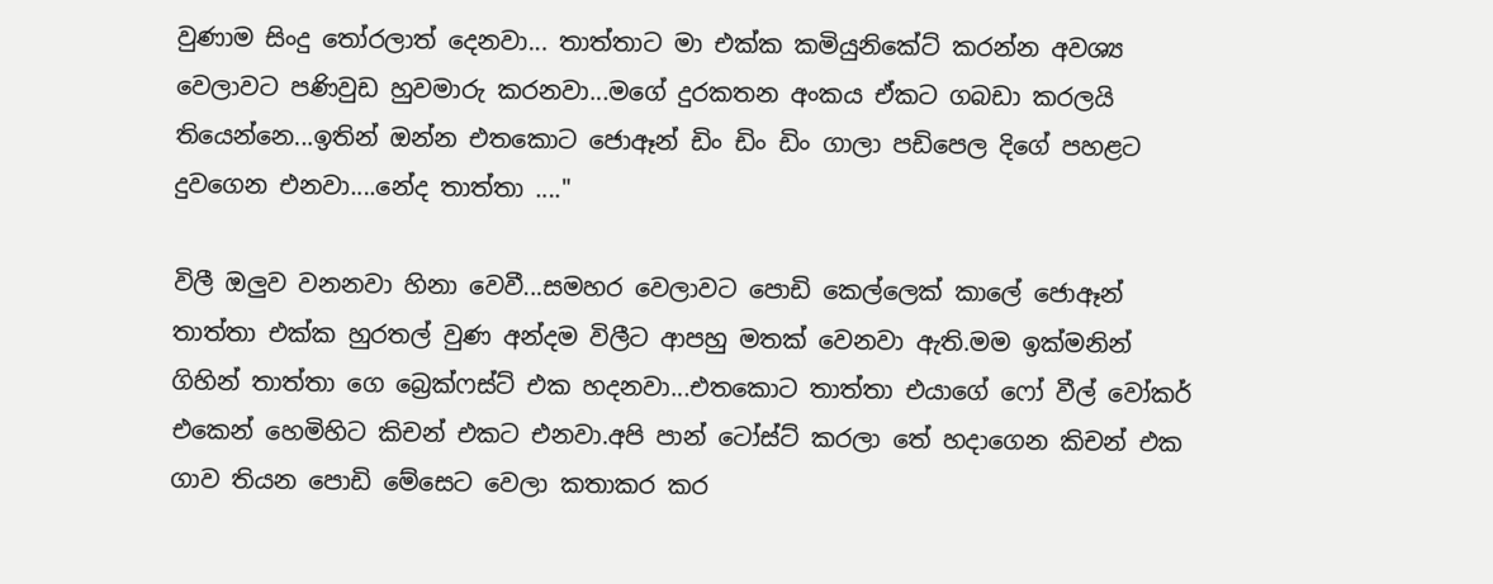වුණාම සිංදු තෝරලාත් දෙනවා... තාත්තාට මා එක්ක කමියුනිකේට් කරන්න අවශ්‍ය වෙලාවට පණිවුඩ හුවමාරු කරනවා...මගේ දුරකතන අංකය ඒකට ගබඩා කරලයි තියෙන්නෙ...ඉතින් ඔන්න එතකොට ජොඈන් ඩිං ඩිං ඩිං ගාලා පඩිපෙල දිගේ පහළට දුවගෙන එනවා....නේද තාත්තා ...."

විලී ඔලුව වනනවා හිනා වෙවී...සමහර වෙලාවට පොඩි කෙල්ලෙක් කාලේ ජොඈන් තාත්තා එක්ක හුරතල් වුණ අන්දම විලීට ආපහු මතක් වෙනවා ඇති.මම ඉක්මනින් ගිහින් තාත්තා ගෙ බ්‍රෙක්ෆස්ට් එක හදනවා...එතකොට තාත්තා එයාගේ ෆෝ වීල් වෝකර් එකෙන් හෙමිහිට කිචන් එකට එනවා.අපි පාන් ටෝස්ට් කරලා තේ හදාගෙන කිචන් එක ගාව තියන පොඩි මේසෙට වෙලා කතාකර කර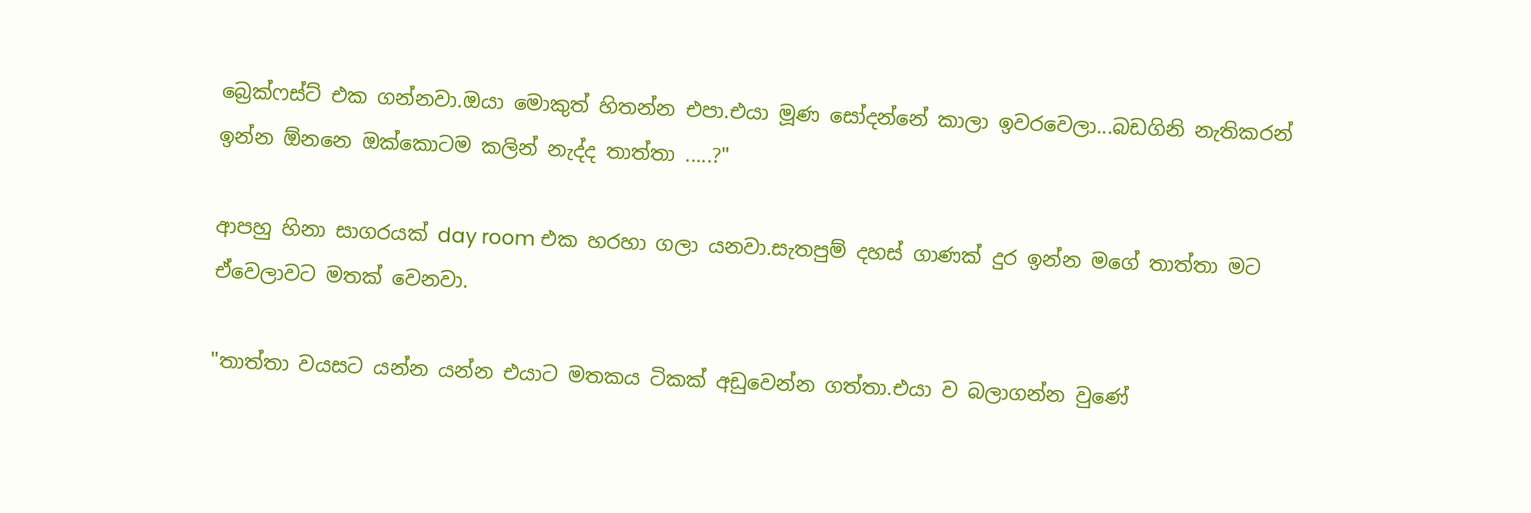බ්‍රෙක්ෆස්ට් එක ගන්නවා.ඔයා මොකුත් හිතන්න එපා.එයා මූණ සෝදන්නේ කාලා ඉවරවෙලා...බඩගිනි නැතිකරන් ඉන්න ඕනනෙ ඔක්කොටම කලින් නැද්ද තාත්තා .....?"

ආපහු හිනා සාගරයක් day room එක හරහා ගලා යනවා.සැතපුම් දහස් ගාණක් දුර ඉන්න මගේ තාත්තා මට ඒවෙලාවට මතක් වෙනවා.

"තාත්තා වයසට යන්න යන්න එයාට මතකය ටිකක් අඩුවෙන්න ගත්තා.එයා ව බලාගන්න වුණේ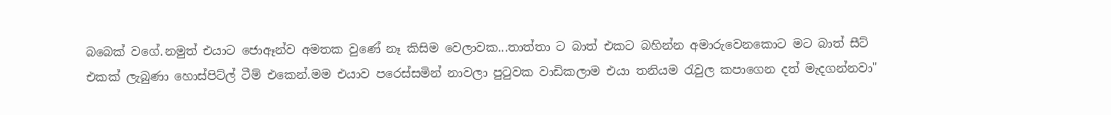බබෙක් වගේ.නමුත් එයාට ජොඈන්ව අමතක වුණේ නෑ කිසිම වෙලාවක...තාත්තා ට බාත් එකට බහින්න අමාරුවෙනකොට මට බාත් සීට් එකක් ලැබුණා හොස්පිට්ල් ටීම් එකෙන්.මම එයාව පරෙස්සමින් නාවලා පුටුවක වාඩිකලාම එයා තනියම රැවුල කපාගෙන දත් මැදගන්නවා"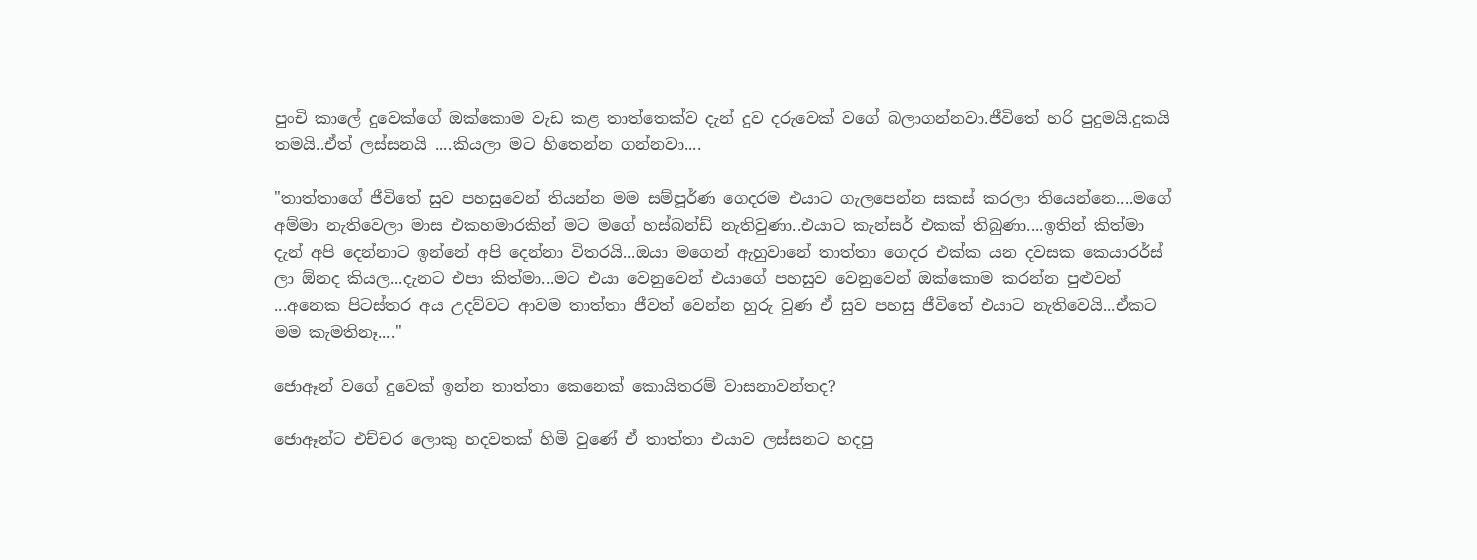පුංචි කාලේ දුවෙක්ගේ ඔක්කොම වැඩ කළ තාත්තෙක්ව දැන් දුව දරුවෙක් වගේ බලාගන්නවා.ජීවිතේ හරි පුදුමයි.දුකයි තමයි..ඒත් ලස්සනයි ....කියලා මට හිතෙන්න ගන්නවා....

"තාත්තාගේ ජීවිතේ සුව පහසුවෙන් තියන්න මම සම්පූර්ණ ගෙදරම එයාට ගැලපෙන්න සකස් කරලා තියෙන්නෙ....මගේ අම්මා නැතිවෙලා මාස එකහමාරකින් මට මගේ හස්බන්ඩ් නැතිවුණා..එයාට කැන්සර් එකක් තිබුණා....ඉතින් කිත්මා දැන් අපි දෙන්නාට ඉන්නේ අපි දෙන්නා විතරයි...ඔයා මගෙන් ඇහුවානේ තාත්තා ගෙදර එක්ක යන දවසක කෙයාරර්ස් ලා ඕනද කියල...දැනට එපා කිත්මා...මට එයා වෙනුවෙන් එයාගේ පහසුව වෙනුවෙන් ඔක්කොම කරන්න පුළුවන් ...අනෙක පිටස්තර අය උදව්වට ආවම තාත්තා ජීවත් වෙන්න හුරු වුණ ඒ සුව පහසු ජීවිතේ එයාට නැතිවෙයි...ඒකට මම කැමතිනෑ...."

ජොඈන් වගේ දුවෙක් ඉන්න තාත්තා කෙනෙක් කොයිතරම් වාසනාවන්තද?

ජොඈන්ට එච්චර ලොකු හදවතක් හිමි වුණේ ඒ තාත්තා එයාව ලස්සනට හදපු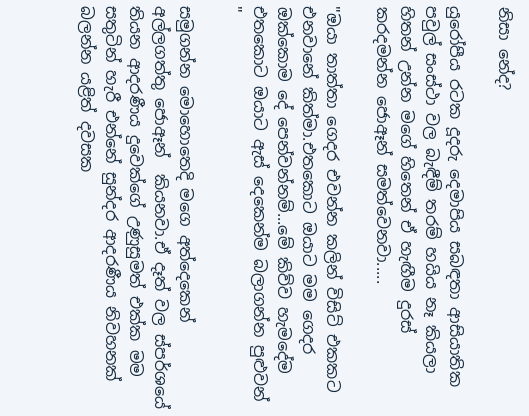නිසා නේද?

යුරෝපීය රටක දූදරු දෙමාපිය සබඳතා ආසියාතික පවුල් සංස්ථා වල බැඳීම් තරම් හයිය නෑ කියලා හිතන් උන්න මගේ හිතෙන් ඒ හැඟීම දුරස් කරදමන්න ජොඈන් සමත්වෙනවා.....

"ඔයා තාත්තා ගෙදර එවන්න කලින් විසිට් එකකට එනවානේ කිත්මා.එතකොට ඔයාට මම ගෙදර ඔක්කොම දේ පෙන්වන්නම්...මේ කිව්ව හැමදේම එතකොට ඔයාට ඇස් දෙකෙන්ම බලාගන්න පුළුවන් "

සමුගන්න මොහොතෙදි මගෙ අත්දෙකෙන් අල්ලගත්තු ජොඈන්  කියනවා.ඒ දෑත් වල ස්පර්ශයේ තියන ආදරණීය දුවෙක්ගේ උණුසුමත් එක්ක මම සතුටින් හැරී එන්නේ සුන්දර ආදරණීය නිවහනක් බලන්න යළිත් දවසක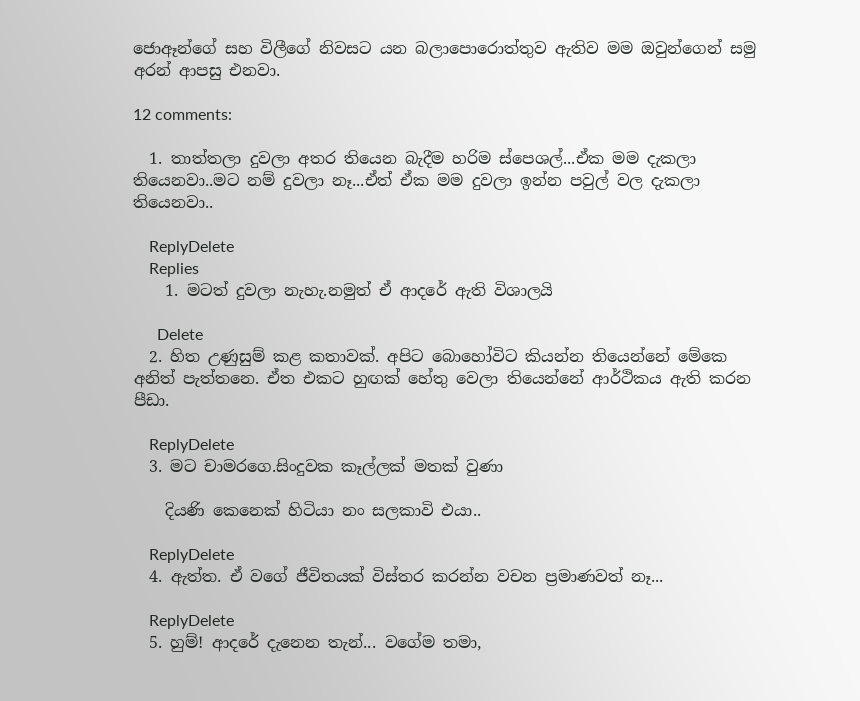ජොඈන්ගේ සහ විලීගේ නිවසට යන බලාපොරොත්තුව ඇතිව මම ඔවුන්ගෙන් සමු අරන් ආපසු එනවා.

12 comments:

  1. තාත්තලා දුවලා අතර තියෙන බැදීම හරිම ස්පෙශල්...ඒක මම දැකලා තියෙනවා..මට නම් දුවලා නෑ...ඒත් ඒක මම දුවලා ඉන්න පවුල් වල දැකලා තියෙනවා..

    ReplyDelete
    Replies
    1. මටත් දුවලා නැහැ.නමුත් ඒ ආදරේ ඇති විශාලයි

      Delete
  2. හිත උණුසුම් කළ කතාවක්. අපිට බොහෝවිට කියන්න තියෙන්නේ මේකෙ අනිත් පැත්තනෙ. ඒත එකට හුඟක් හේතු වෙලා තියෙන්නේ ආර්ථිකය ඇති කරන පීඩා.

    ReplyDelete
  3. මට චාමරගෙ.සිංදුවක කෑල්ලක් මතක් වුණා

    දියණි කෙනෙක් හිටියා නං සලකාවි එයා..

    ReplyDelete
  4. ඇත්ත. ඒ වගේ ජීවිතයක් විස්තර කරන්න වචන ප්‍රමාණවත් නෑ...

    ReplyDelete
  5. හුම්! ආදරේ දැනෙන තැන්... වගේම තමා,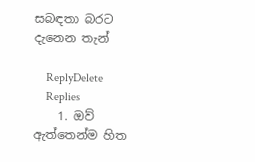සබඳතා බරට දැනෙන තැන්

    ReplyDelete
    Replies
    1. ඔව් ඇත්තෙන්ම හිත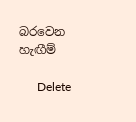බරවෙන හැඟීම්

      Delete